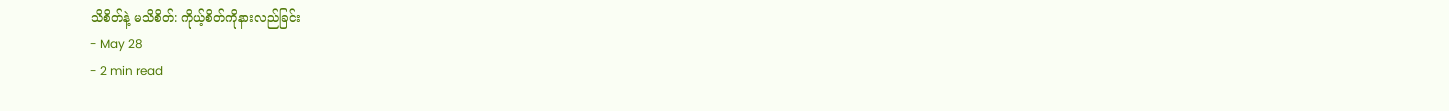သိစိတ်နဲ့ မသိစိတ်: ကိုယ့်စိတ်ကိုနားလည်ခြင်း
- May 28
- 2 min read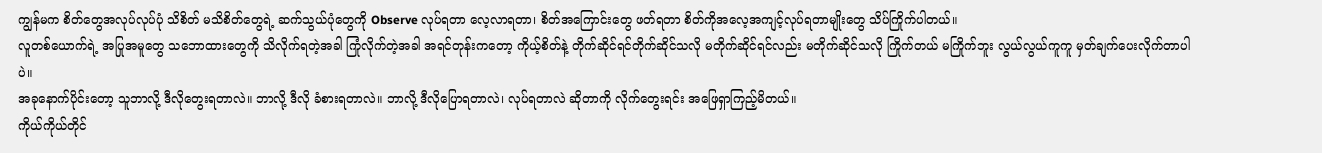ကျွန်မက စိတ်တွေအလုပ်လုပ်ပုံ သိစိတ် မသိစိတ်တွေရဲ့ ဆက်သွယ်ပုံတွေကို Observe လုပ်ရတာ လေ့လာရတာ၊ စိတ်အကြောင်းတွေ ဖတ်ရတာ စိတ်ကိုအလေ့အကျင့်လုပ်ရတာမျိုးတွေ သိပ်ကြိုက်ပါတယ်။
လူတစ်ယောက်ရဲ့ အပြုအမူတွေ သဘောထားတွေကို သိလိုက်ရတဲ့အခါ ကြုံလိုက်တဲ့အခါ အရင်တုန်းကတော့ ကိုယ့်စိတ်နဲ့ တိုက်ဆိုင်ရင်တိုက်ဆိုင်သလို မတိုက်ဆိုင်ရင်လည်း မတိုက်ဆိုင်သလို ကြိုက်တယ် မကြိုက်ဘူး လွယ်လွယ်ကူကူ မှတ်ချက်ပေးလိုက်တာပါပဲ။
အခုနောက်ပိုင်းတော့ သူဘာလို့ ဒီလိုတွေးရတာလဲ။ ဘာလို့ ဒီလို ခံစားရတာလဲ။ ဘာလို့ ဒီလိုပြောရတာလဲ၊ လုပ်ရတာလဲ ဆိုတာကို လိုက်တွေးရင်း အဖြေရှာကြည့်မိတယ်။
ကိုယ်ကိုယ်တိုင်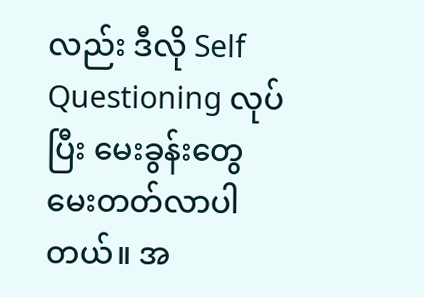လည်း ဒီလို Self Questioning လုပ်ပြီး မေးခွန်းတွေ မေးတတ်လာပါတယ်။ အ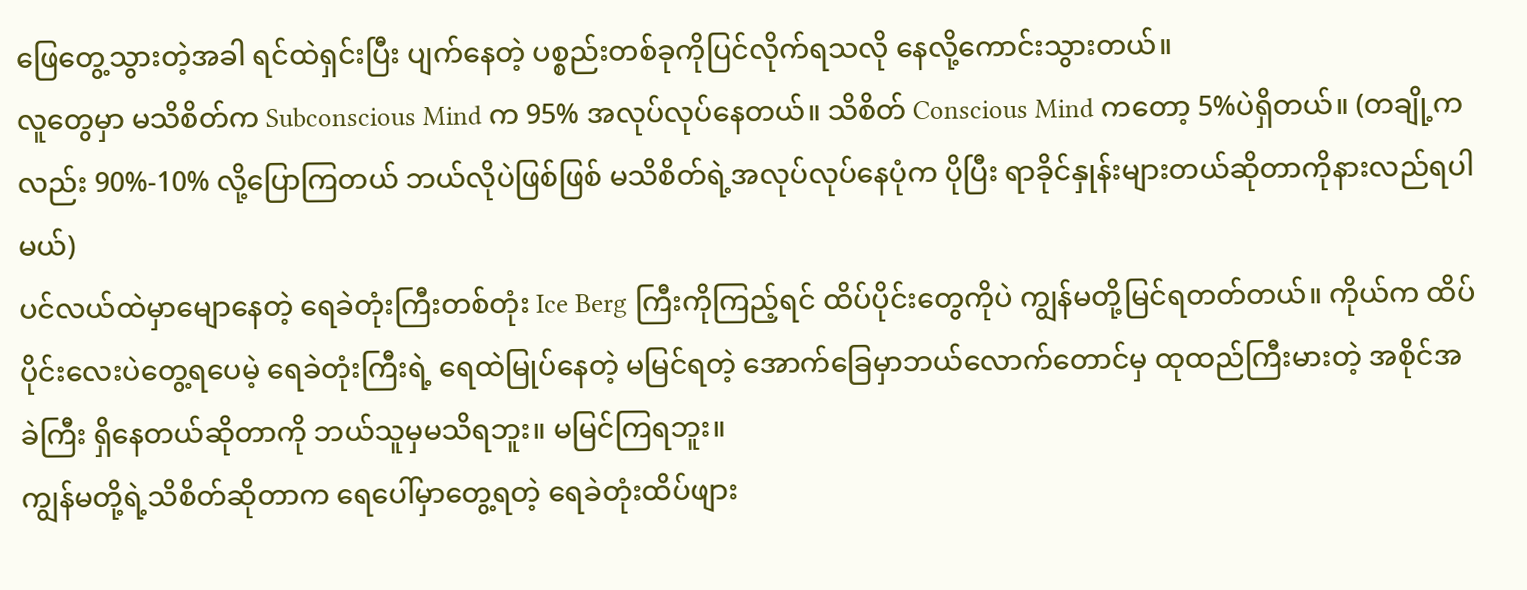ဖြေတွေ့သွားတဲ့အခါ ရင်ထဲရှင်းပြီး ပျက်နေတဲ့ ပစ္စည်းတစ်ခုကိုပြင်လိုက်ရသလို နေလို့ကောင်းသွားတယ်။
လူတွေမှာ မသိစိတ်က Subconscious Mind က 95% အလုပ်လုပ်နေတယ်။ သိစိတ် Conscious Mind ကတော့ 5%ပဲရှိတယ်။ (တချို့ကလည်း 90%-10% လို့ပြောကြတယ် ဘယ်လိုပဲဖြစ်ဖြစ် မသိစိတ်ရဲ့အလုပ်လုပ်နေပုံက ပိုပြီး ရာခိုင်နှုန်းများတယ်ဆိုတာကိုနားလည်ရပါမယ်)
ပင်လယ်ထဲမှာမျောနေတဲ့ ရေခဲတုံးကြီးတစ်တုံး Ice Berg ကြီးကိုကြည့်ရင် ထိပ်ပိုင်းတွေကိုပဲ ကျွန်မတို့မြင်ရတတ်တယ်။ ကိုယ်က ထိပ်ပိုင်းလေးပဲတွေ့ရပေမဲ့ ရေခဲတုံးကြီးရဲ့ ရေထဲမြုပ်နေတဲ့ မမြင်ရတဲ့ အောက်ခြေမှာဘယ်လောက်တောင်မှ ထုထည်ကြီးမားတဲ့ အစိုင်အခဲကြီး ရှိနေတယ်ဆိုတာကို ဘယ်သူမှမသိရဘူး။ မမြင်ကြရဘူး။
ကျွန်မတို့ရဲ့သိစိတ်ဆိုတာက ရေပေါ်မှာတွေ့ရတဲ့ ရေခဲတုံးထိပ်ဖျား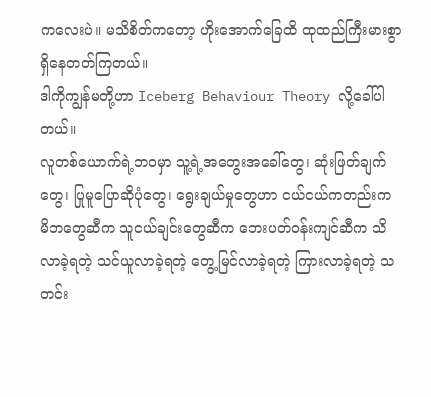ကလေးပဲ။ မသိစိတ်ကတော့ ဟိုးအောက်ခြေထိ ထုထည်ကြီးမားစွာ ရှိနေတတ်ကြတယ်။
ဒါကိုကျွန်မတို့ဟာ Iceberg Behaviour Theory လို့ခေါ်ပါတယ်။
လူတစ်ယောက်ရဲ့ဘဝမှာ သူ့ရဲ့အတွေးအခေါ်တွေ၊ ဆုံးဖြတ်ချက်တွေ၊ ပြုမူပြောဆိုပုံတွေ၊ ရွေးချယ်မှုတွေဟာ ငယ်ငယ်ကတည်းက မိဘတွေဆီက သူငယ်ချင်းတွေဆီက ဘေးပတ်ဝန်းကျင်ဆီက သိလာခဲ့ရတဲ့ သင်ယူလာခဲ့ရတဲ့ တွေ့မြင်လာခဲ့ရတဲ့ ကြားလာခဲ့ရတဲ့ သတင်း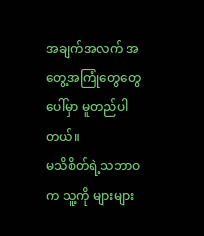အချက်အလက် အတွေ့အကြုံတွေတွေပေါ်မှာ မူတည်ပါတယ်။
မသိစိတ်ရဲ့သဘာဝက သူ့ကို များများ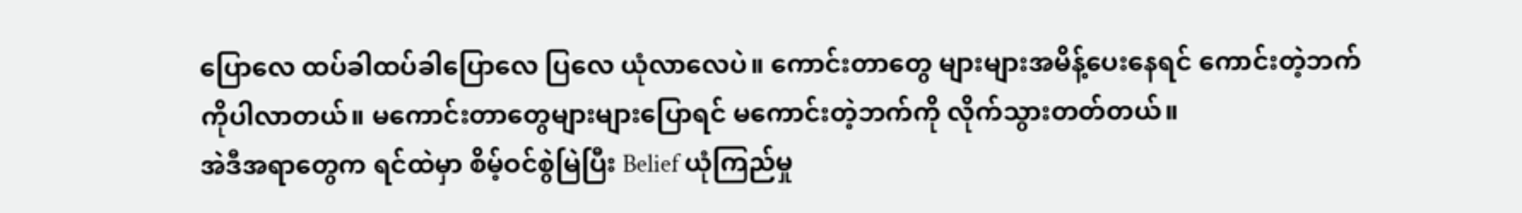ပြောလေ ထပ်ခါထပ်ခါပြောလေ ပြလေ ယုံလာလေပဲ။ ကောင်းတာတွေ များများအမိန့်ပေးနေရင် ကောင်းတဲ့ဘက်ကိုပါလာတယ်။ မကောင်းတာတွေများများပြောရင် မကောင်းတဲ့ဘက်ကို လိုက်သွားတတ်တယ်။
အဲဒီအရာတွေက ရင်ထဲမှာ စိမ့်ဝင်စွဲမြဲပြီး Belief ယုံကြည်မှု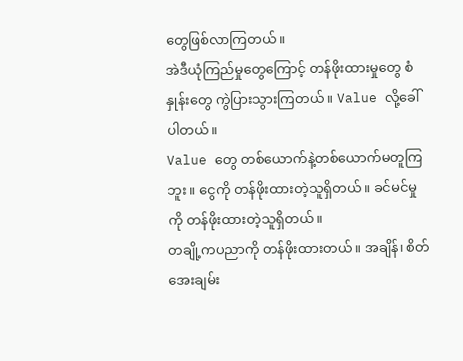တွေဖြစ်လာကြတယ်။
အဲဒီယုံကြည်မှုတွေကြောင့် တန်ဖိုးထားမှုတွေ စံနှုန်းတွေ ကွဲပြားသွားကြတယ်။ Value လို့ခေါ်ပါတယ်။
Value တွေ တစ်ယောက်နဲ့တစ်ယောက်မတူကြဘူး။ ငွေကို တန်ဖိုးထားတဲ့သူရှိတယ်။ ခင်မင်မှုကို တန်ဖိုးထားတဲ့သူရှိတယ်။
တချို့ကပညာကို တန်ဖိုးထားတယ်။ အချိန်၊ စိတ်အေးချမ်း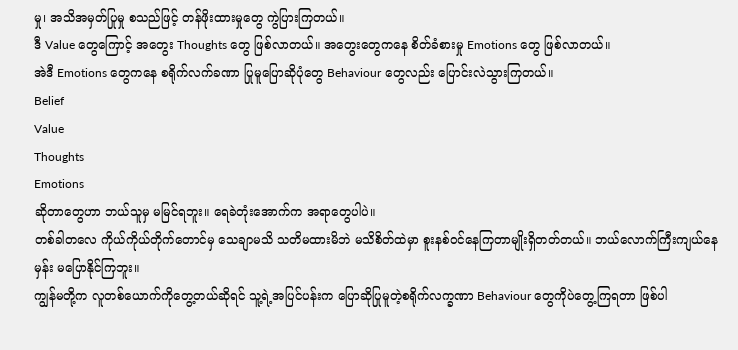မှု၊ အသိအမှတ်ပြုမှု စသည်ဖြင့် တန်ဖိုးထားမှုတွေ ကွဲပြားကြတယ်။
ဒီ Value တွေကြောင့် အတွေး Thoughts တွေ ဖြစ်လာတယ်။ အတွေးတွေကနေ စိတ်ခံစားမှု Emotions တွေ ဖြစ်လာတယ်။
အဲဒီ Emotions တွေကနေ စရိုက်လက်ခဏာ ပြုမူပြောဆိုပုံတွေ Behaviour တွေလည်း ပြောင်းလဲသွားကြတယ်။
Belief
Value
Thoughts
Emotions
ဆိုတာတွေဟာ ဘယ်သူမှ မမြင်ရဘူး။ ရေခဲတုံးအောက်က အရာတွေပါပဲ။
တစ်ခါတလေ ကိုယ်ကိုယ်တိုက်တောင်မှ သေချာမသိ သတိမထားမိဘဲ မသိစိတ်ထဲမှာ စူးနစ်ဝင်နေကြတာမျိုးရှိတတ်တယ်။ ဘယ်လောက်ကြီးကျယ်နေမှန်း မပြောနိုင်ကြဘူး။
ကျွန်မတို့က လူတစ်ယောက်ကိုတွေ့တယ်ဆိုရင် သူ့ရဲ့အပြင်ပန်းက ပြောဆိုပြုမူတဲ့စရိုက်လက္ခဏာ Behaviour တွေကိုပဲတွေ့ကြရတာ ဖြစ်ပါ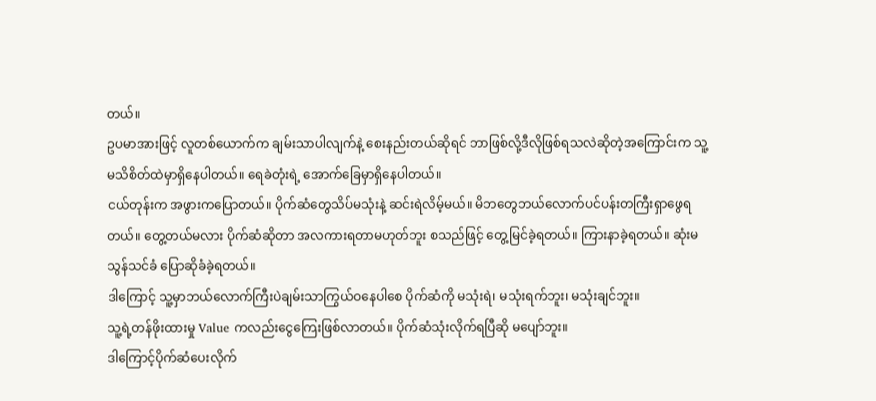တယ်။
ဥပမာအားဖြင့် လူတစ်ယောက်က ချမ်းသာပါလျက်နဲ့ စေးနည်းတယ်ဆိုရင် ဘာဖြစ်လို့ဒီလိုဖြစ်ရသလဲဆိုတဲ့အကြောင်းက သူ့မသိစိတ်ထဲမှာရှိနေပါတယ်။ ရေခဲတုံးရဲ့ အောက်ခြေမှာရှိနေပါတယ်။
ငယ်တုန်းက အဖွားကပြောတယ်။ ပိုက်ဆံတွေသိပ်မသုံးနဲ့ ဆင်းရဲလိမ့်မယ်။ မိဘတွေဘယ်လောက်ပင်ပန်းတကြီးရှာဖွေရတယ်။ တွေ့တယ်မလား ပိုက်ဆံဆိုတာ အလကားရတာမဟုတ်ဘူး စသည်ဖြင့် တွေ့မြင်ခဲ့ရတယ်။ ကြားနာခဲ့ရတယ်။ ဆုံးမသွန်သင်ခံ ပြောဆိုခံခဲ့ရတယ်။
ဒါကြောင့် သူ့မှာဘယ်လောက်ကြီးပဲချမ်းသာကြွယ်ဝနေပါစေ ပိုက်ဆံကို မသုံးရဲ၊ မသုံးရက်ဘူး၊ မသုံးချင်ဘူး။
သူ့ရဲ့တန်ဖိုးထားမှု Value ကလည်းငွေကြေးဖြစ်လာတယ်။ ပိုက်ဆံသုံးလိုက်ရပြီဆို မပျော်ဘူး။
ဒါကြောင့်ပိုက်ဆံပေးလိုက်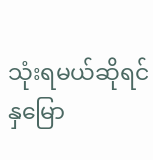သုံးရမယ်ဆိုရင် နှမြော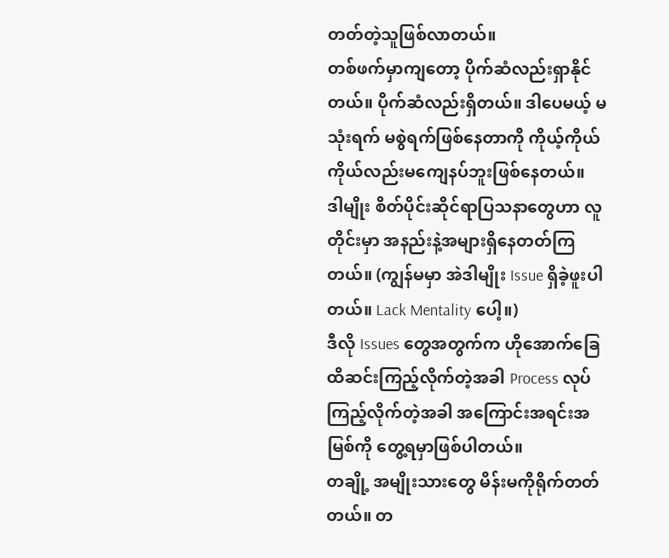တတ်တဲ့သူဖြစ်လာတယ်။
တစ်ဖက်မှာကျတော့ ပိုက်ဆံလည်းရှာနိုင်တယ်။ ပိုက်ဆံလည်းရှိတယ်။ ဒါပေမယ့် မသုံးရက် မစွဲရက်ဖြစ်နေတာကို ကိုယ့်ကိုယ်ကိုယ်လည်းမကျေနပ်ဘူးဖြစ်နေတယ်။
ဒါမျိုး စိတ်ပိုင်းဆိုင်ရာပြသနာတွေဟာ လူတိုင်းမှာ အနည်းနဲ့အများရှိနေတတ်ကြတယ်။ (ကျွန်မမှာ အဲဒါမျိုး Issue ရှိခဲ့ဖူးပါတယ်။ Lack Mentality ပေါ့။)
ဒီလို Issues တွေအတွက်က ဟိုအောက်ခြေထိဆင်းကြည့်လိုက်တဲ့အခါ Process လုပ်ကြည့်လိုက်တဲ့အခါ အကြောင်းအရင်းအမြစ်ကို တွေ့ရမှာဖြစ်ပါတယ်။
တချို့ အမျိုးသားတွေ မိန်းမကိုရိုက်တတ်တယ်။ တ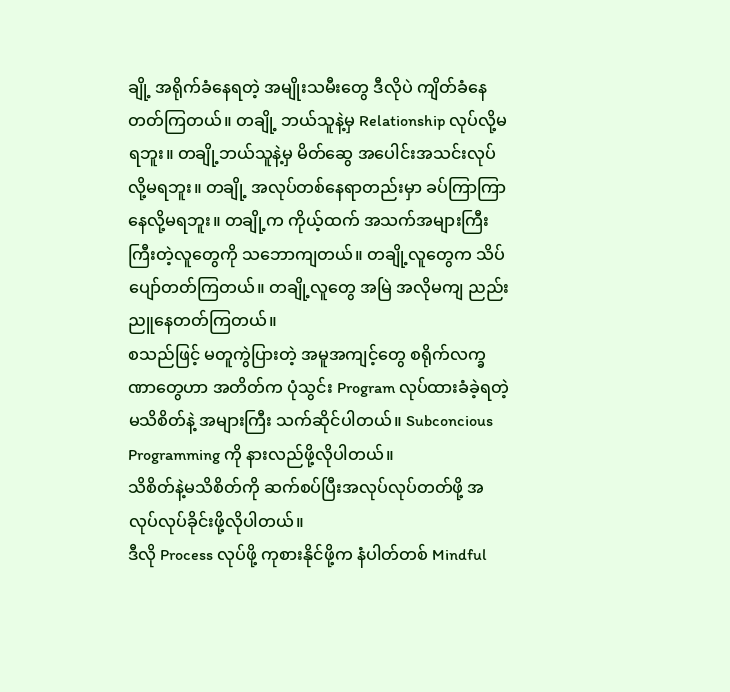ချို့ အရိုက်ခံနေရတဲ့ အမျိုးသမီးတွေ ဒီလိုပဲ ကျိတ်ခံနေတတ်ကြတယ်။ တချို့ ဘယ်သူနဲ့မှ Relationship လုပ်လို့မရဘူး။ တချို့ဘယ်သူနဲ့မှ မိတ်ဆွေ အပေါင်းအသင်းလုပ်လို့မရဘူး။ တချို့ အလုပ်တစ်နေရာတည်းမှာ ခပ်ကြာကြာနေလို့မရဘူး။ တချို့က ကိုယ့်ထက် အသက်အများကြီးကြီးတဲ့လူတွေကို သဘောကျတယ်။ တချို့လူတွေက သိပ်ပျော်တတ်ကြတယ်။ တချို့လူတွေ အမြဲ အလိုမကျ ညည်းညူနေတတ်ကြတယ်။
စသည်ဖြင့် မတူကွဲပြားတဲ့ အမူအကျင့်တွေ စရိုက်လက္ခဏာတွေဟာ အတိတ်က ပုံသွင်း Program လုပ်ထားခံခဲ့ရတဲ့ မသိစိတ်နဲ့ အများကြီး သက်ဆိုင်ပါတယ်။ Subconcious Programming ကို နားလည်ဖို့လိုပါတယ်။
သိစိတ်နဲ့မသိစိတ်ကို ဆက်စပ်ပြီးအလုပ်လုပ်တတ်ဖို့ အလုပ်လုပ်ခိုင်းဖို့လိုပါတယ်။
ဒီလို Process လုပ်ဖို့ ကုစားနိုင်ဖို့က နံပါတ်တစ် Mindful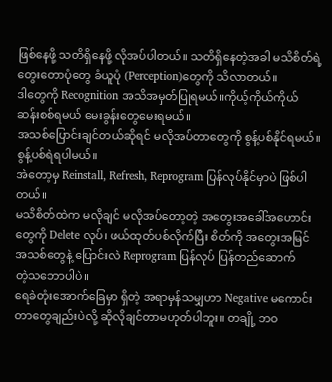ဖြစ်နေဖို့ သတိရှိနေဖို့ လိုအပ်ပါတယ်။ သတိရှိနေတဲ့အခါ မသိစိတ်ရဲ့ တွေးတောပုံတွေ ခံယူပုံ (Perception)တွေကို သိလာတယ်။
ဒါတွေကို Recognition အသိအမှတ်ပြုရမယ်။ကိုယ့်ကိုယ်ကိုယ် ဆန်းစစ်ရမယ် မေးခွန်းတွေမေးရမယ်။
အသစ်ပြောင်းချင်တယ်ဆိုရင် မလိုအပ်တာတွေကို စွန့်ပစ်နိုင်ရမယ်။ စွန့်ပစ်ရဲရပါမယ်။
အဲတော့မှ Reinstall, Refresh, Reprogram ပြန်လုပ်နိုင်မှာပဲ ဖြစ်ပါတယ်။
မသိစိတ်ထဲက မလိုချင် မလိုအပ်တော့တဲ့ အတွေးအခေါ်အဟောင်းတွေကို Delete လုပ်၊ ဖယ်ထုတ်ပစ်လိုက်ပြီး စိတ်ကို အတွေးအမြင်အသစ်တွေနဲ့ ပြောင်းလဲ Reprogram ပြန်လုပ် ပြန်တည်ဆောက်
တဲ့သဘောပါပဲ။
ရေခဲတုံးအောက်ခြေမှာ ရှိတဲ့ အရာမှန်သမျှဟာ Negative မကောင်းတာတွေချည်းပဲလို့ ဆိုလိုချင်တာမဟုတ်ပါဘူး။ တချို့ ဘဝ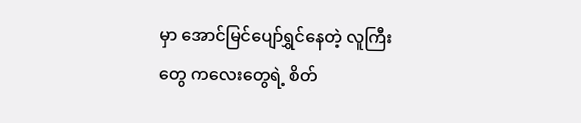မှာ အောင်မြင်ပျော်ရွှင်နေတဲ့ လူကြီးတွေ ကလေးတွေရဲ့ စိတ်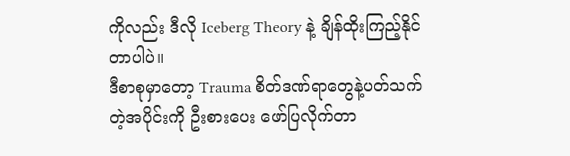ကိုလည်း ဒီလို Iceberg Theory နဲ့ ချိန်ထိုးကြည့်နိုင်တာပါပဲ။
ဒီစာစုမှာတော့ Trauma စိတ်ဒဏ်ရာတွေနဲ့ပတ်သက်တဲ့အပိုင်းကို ဦးစားပေး ဖော်ပြလိုက်တာ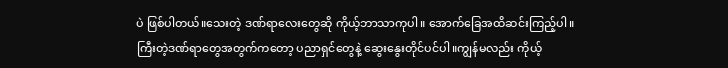ပဲ ဖြစ်ပါတယ်။သေးတဲ့ ဒဏ်ရာလေးတွေဆို ကိုယ့်ဘာသာကုပါ။ အောက်ခြေအထိဆင်းကြည့်ပါ။
ကြီးတဲ့ဒဏ်ရာတွေအတွက်ကတော့ ပညာရှင်တွေနဲ့ ဆွေးနွေးတိုင်ပင်ပါ။ကျွန်မလည်း ကိုယ့်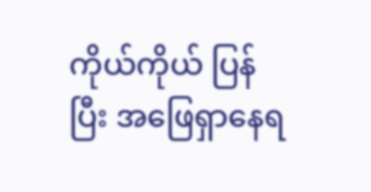ကိုယ်ကိုယ် ပြန်ပြီး အဖြေရှာနေရ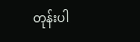တုန်းပါ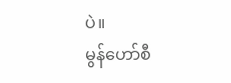ပဲ။
မွန်ဟော်စီ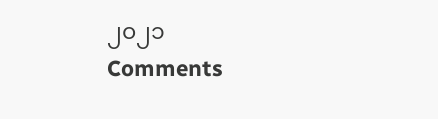၂၀၂၁
Comments